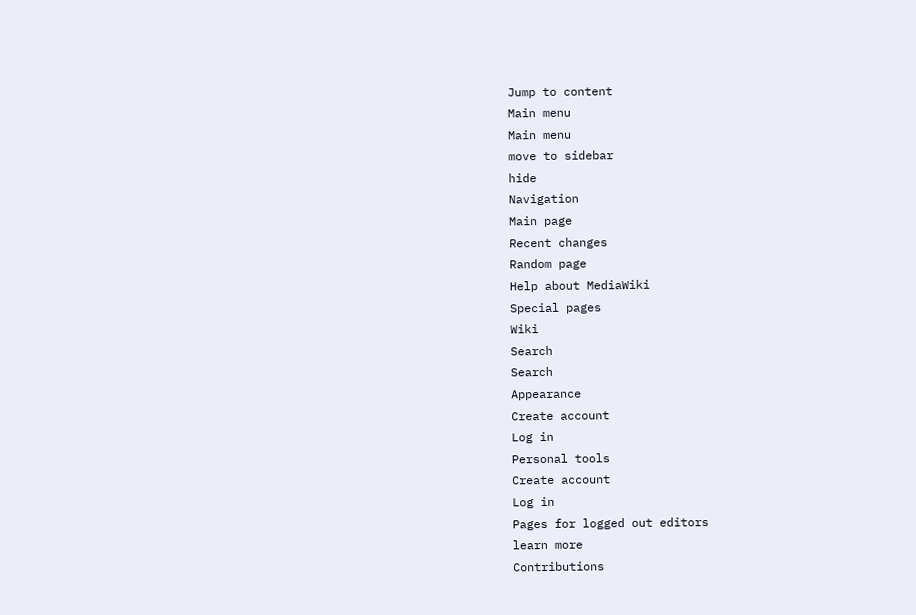Jump to content
Main menu
Main menu
move to sidebar
hide
Navigation
Main page
Recent changes
Random page
Help about MediaWiki
Special pages
Wiki
Search
Search
Appearance
Create account
Log in
Personal tools
Create account
Log in
Pages for logged out editors
learn more
Contributions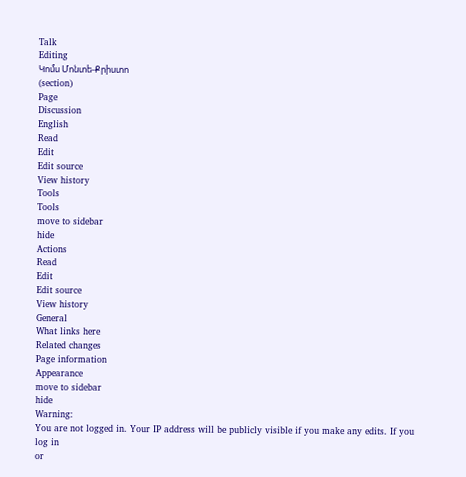Talk
Editing
Կոմս Մոնտե-Քրիստո
(section)
Page
Discussion
English
Read
Edit
Edit source
View history
Tools
Tools
move to sidebar
hide
Actions
Read
Edit
Edit source
View history
General
What links here
Related changes
Page information
Appearance
move to sidebar
hide
Warning:
You are not logged in. Your IP address will be publicly visible if you make any edits. If you
log in
or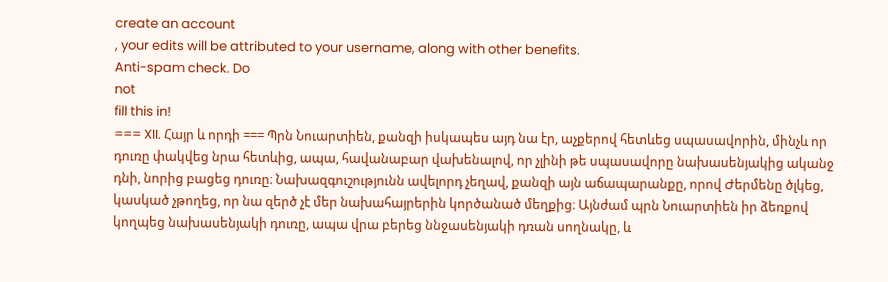create an account
, your edits will be attributed to your username, along with other benefits.
Anti-spam check. Do
not
fill this in!
=== XII. Հայր և որդի === Պրն Նուարտիեն, քանզի իսկապես այդ նա էր, աչքերով հետևեց սպասավորին, մինչև որ դուռը փակվեց նրա հետևից, ապա, հավանաբար վախենալով, որ չլինի թե սպասավորը նախասենյակից ականջ դնի, նորից բացեց դուռը։ Նախազգուշությունն ավելորդ չեղավ, քանզի այն աճապարանքը, որով Ժերմենը ծլկեց, կասկած չթողեց, որ նա զերծ չէ մեր նախահայրերին կործանած մեղքից։ Այնժամ պրն Նուարտիեն իր ձեռքով կողպեց նախասենյակի դուռը, ապա վրա բերեց ննջասենյակի դռան սողնակը, և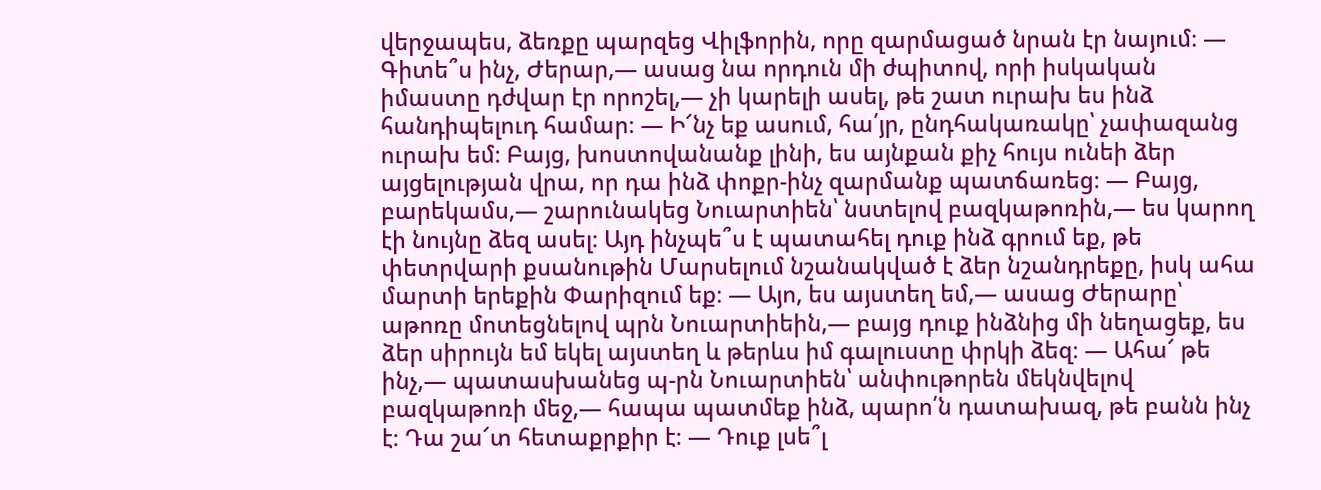վերջապես, ձեռքը պարզեց Վիլֆորին, որը զարմացած նրան էր նայում։ — Գիտե՞ս ինչ, Ժերար,— ասաց նա որդուն մի ժպիտով, որի իսկական իմաստը դժվար էր որոշել,— չի կարելի ասել, թե շատ ուրախ ես ինձ հանդիպելուդ համար։ — Ի՜նչ եք ասում, հա՛յր, ընդհակառակը՝ չափազանց ուրախ եմ։ Բայց, խոստովանանք լինի, ես այնքան քիչ հույս ունեի ձեր այցելության վրա, որ դա ինձ փոքր-ինչ զարմանք պատճառեց։ — Բայց, բարեկամս,— շարունակեց Նուարտիեն՝ նստելով բազկաթոռին,— ես կարող էի նույնը ձեզ ասել։ Այդ ինչպե՞ս է պատահել դուք ինձ գրում եք, թե փետրվարի քսանութին Մարսելում նշանակված է ձեր նշանդրեքը, իսկ ահա մարտի երեքին Փարիզում եք։ — Այո, ես այստեղ եմ,— ասաց Ժերարը՝ աթոռը մոտեցնելով պրն Նուարտիեին,— բայց դուք ինձնից մի նեղացեք, ես ձեր սիրույն եմ եկել այստեղ և թերևս իմ գալուստը փրկի ձեզ։ — Ահա՜ թե ինչ,— պատասխանեց պ-րն Նուարտիեն՝ անփութորեն մեկնվելով բազկաթոռի մեջ,— հապա պատմեք ինձ, պարո՛ն դատախազ, թե բանն ինչ է։ Դա շա՜տ հետաքրքիր է։ — Դուք լսե՞լ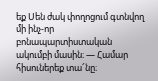եք Սեն ժակ փողոցում գտնվող մի ինչ-որ բոնապարտիստական ակումբի մասին։ — Համար հիսուներեք տա՜նը։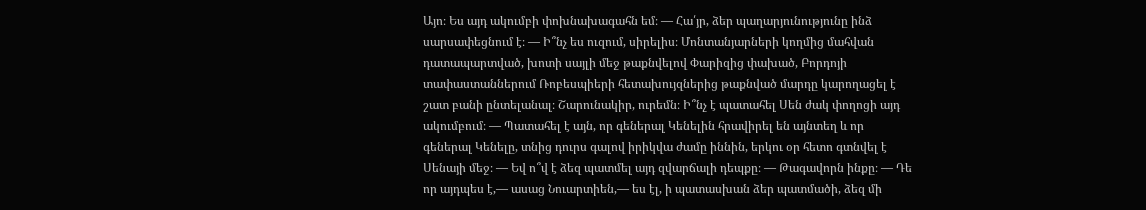Այո։ Ես այդ ակումբի փոխնախագահն եմ։ — Հա՛յր, ձեր պաղարյունությունը ինձ սարսափեցնում է։ — Ի՞նչ ես ուզում, սիրելիս։ Մոնտանյարների կողմից մահվան դատապարտված, խոտի սայլի մեջ թաքնվելով Փարիզից փախած, Բորդոյի տափաստաններում Ռոբեսպիերի հետախույզներից թաքնված մարդը կարողացել է շատ բանի ընտելանալ։ Շարունակիր, ուրեմն։ Ի՞նչ է պատահել Սեն ժակ փողոցի այդ ակումբում։ — Պատահել է այն, որ գեներալ Կենելին հրավիրել են այնտեղ և որ գեներալ Կենելը, տնից դուրս գալով իրիկվա ժամը իննին, երկու օր հետո գտնվել է Սենայի մեջ։ — Եվ ո՞վ է ձեզ պատմել այդ զվարճալի դեպքը։ — Թագավորն ինքը։ — Դե որ այդպես է,— ասաց Նուարտիեն,— ես էլ, ի պատասխան ձեր պատմածի, ձեզ մի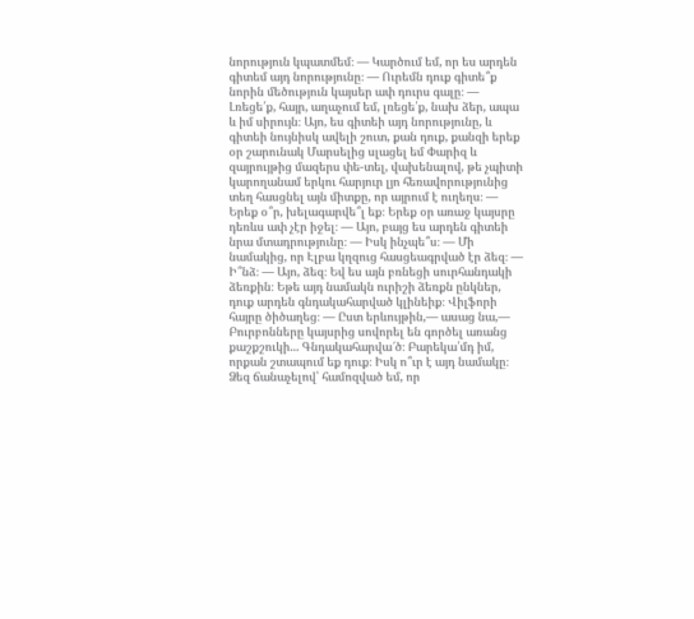նորություն կպատմեմ։ — Կարծում եմ, որ ես արդեն գիտեմ այդ նորությունը։ — Ուրեմն դուք գիտե՞ք նորին մեծություն կայսեր ափ դուրս գալը։ — Լռեցե՛ք, հայր, աղաչում եմ, լռեցե՛ք, նախ ձեր, ապա և իմ սիրույն։ Այո, ես գիտեի այդ նորությունը, և գիտեի նույնիսկ ավելի շուտ, քան դուք, քանզի երեք օր շարունակ Մարսելից սլացել եմ Փարիզ և զայրույթից մազերս փե-տել, վախենալով, թե չպիտի կարողանամ երկու հարյուր լյո հեռավորությունից տեղ հասցնել այն միտքը, որ այրում է ուղեղս։ — Երեք օ՞ր, խելագարվե՞լ եք։ Երեք օր առաջ կայսրը դեռևս ափ չէր իջել։ — Այո, բայց ես արդեն գիտեի նրա մտադրությունը։ — Իսկ ինչպե՞ս։ — Մի նամակից, որ Էլբա կղզուց հասցեագրված էր ձեզ։ — Ի՞նձ։ — Այո, ձեզ։ Եվ ես այն բռնեցի սուրհանդակի ձեռքին։ Եթե այդ նամակն ուրիշի ձեռքն ընկներ, դուք արդեն գնդակահարված կլինեիք։ Վիլֆորի հայրը ծիծաղեց։ — Ըստ երևույթին,— ասաց նա,— Բուրբոնները կայսրից սովորել են գործել առանց քաշքշուկի... Գնդակահարվա՜ծ։ Բարեկա՛մդ իմ, որքան շտապում եք դուք։ Իսկ ո՞ւր է այդ նամակը։ Ձեզ ճանաչելով՝ համոզված եմ, որ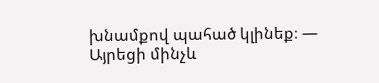խնամքով պահած կլինեք։ — Այրեցի մինչև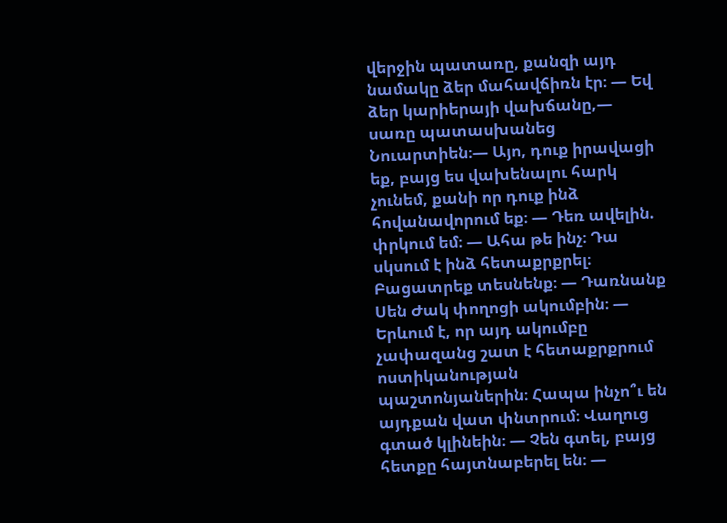վերջին պատառը, քանզի այդ նամակը ձեր մահավճիռն էր։ — Եվ ձեր կարիերայի վախճանը,— սառը պատասխանեց Նուարտիեն։— Այո, դուք իրավացի եք, բայց ես վախենալու հարկ չունեմ, քանի որ դուք ինձ հովանավորում եք։ — Դեռ ավելին. փրկում եմ։ — Ահա թե ինչ։ Դա սկսում է ինձ հետաքրքրել։ Բացատրեք տեսնենք։ — Դառնանք Սեն Ժակ փողոցի ակումբին։ — Երևում է, որ այդ ակումբը չափազանց շատ է հետաքրքրում ոստիկանության պաշտոնյաներին։ Հապա ինչո՞ւ են այդքան վատ փնտրում։ Վաղուց գտած կլինեին։ — Չեն գտել, բայց հետքը հայտնաբերել են։ —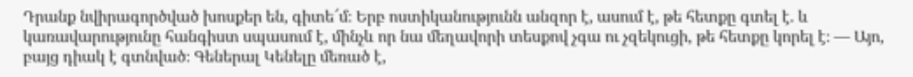Դրանք նվիրագործված խոսքեր են, գիտե՜մ։ Երբ ոստիկանությունն անզոր է, ասում է, թե հետքը գտել է. և կառավարությունը հանգիստ սպասում է, մինչև որ նա մեղավորի տեսքով չգա ու չզեկուցի, թե հետքը կորել է։ — Այո, բայց դիակ է գտնված։ Գեներալ Կենելը մեռած է,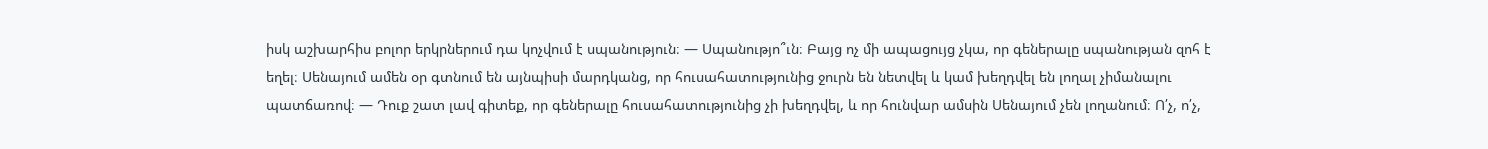իսկ աշխարհիս բոլոր երկրներում դա կոչվում է սպանություն։ — Սպանությո՞ւն։ Բայց ոչ մի ապացույց չկա, որ գեներալը սպանության զոհ է եղել։ Սենայում ամեն օր գտնում են այնպիսի մարդկանց, որ հուսահատությունից ջուրն են նետվել և կամ խեղդվել են լողալ չիմանալու պատճառով։ — Դուք շատ լավ գիտեք, որ գեներալը հուսահատությունից չի խեղդվել, և որ հունվար ամսին Սենայում չեն լողանում։ Ո՛չ, ո՛չ,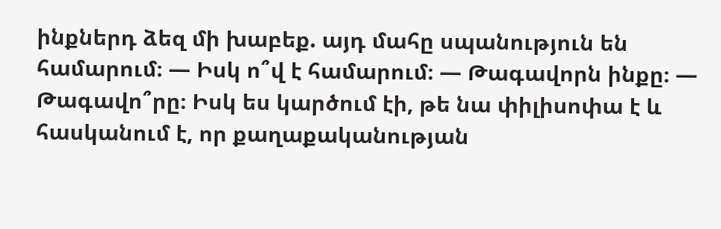ինքներդ ձեզ մի խաբեք. այդ մահը սպանություն են համարում։ — Իսկ ո՞վ է համարում։ — Թագավորն ինքը։ — Թագավո՞րը։ Իսկ ես կարծում էի, թե նա փիլիսոփա է և հասկանում է, որ քաղաքականության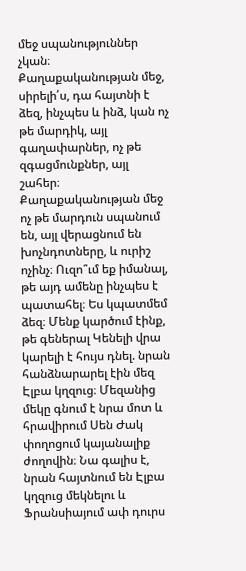մեջ սպանություններ չկան։ Քաղաքականության մեջ, սիրելի՛ս, դա հայտնի է ձեզ, ինչպես և ինձ, կան ոչ թե մարդիկ, այլ գաղափարներ, ոչ թե զգացմունքներ, այլ շահեր։ Քաղաքականության մեջ ոչ թե մարդուն սպանում են, այլ վերացնում են խոչնդոտները, և ուրիշ ոչինչ։ Ուզո՞ւմ եք իմանալ, թե այդ ամենը ինչպես է պատահել։ Ես կպատմեմ ձեզ։ Մենք կարծում էինք, թե գեներալ Կենելի վրա կարելի է հույս դնել. նրան հանձնարարել էին մեզ Էլբա կղզուց։ Մեզանից մեկը գնում է նրա մոտ և հրավիրում Սեն Ժակ փողոցում կայանալիք ժողովին։ Նա գալիս է, նրան հայտնում են Էլբա կղզուց մեկնելու և Ֆրանսիայում ափ դուրս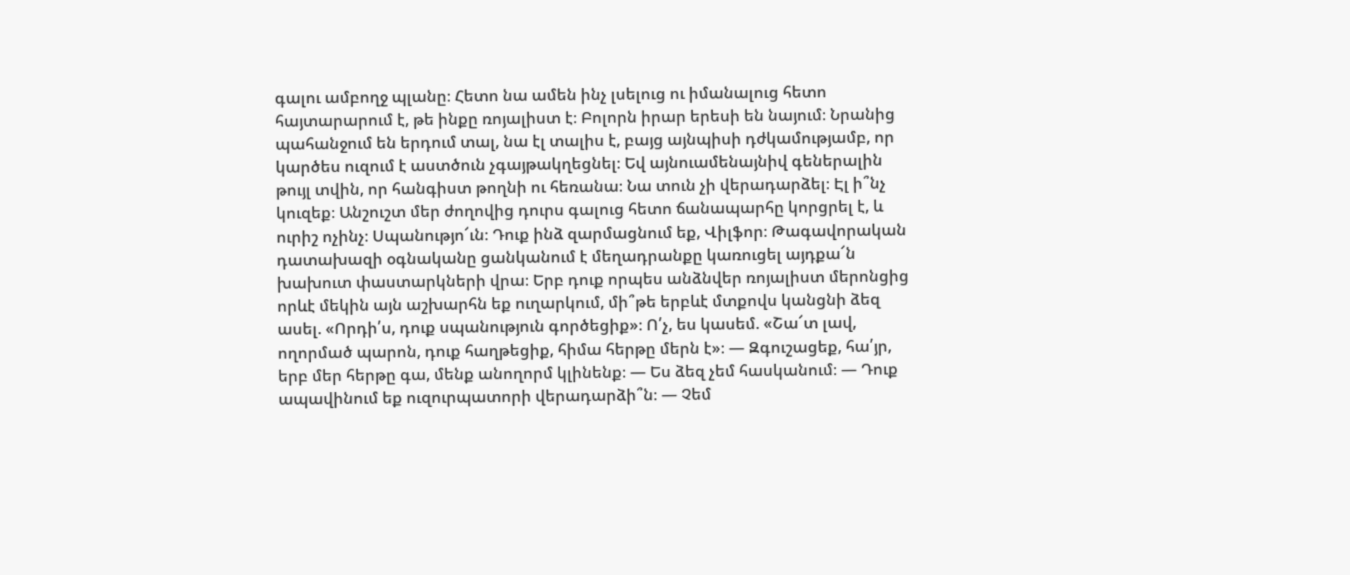գալու ամբողջ պլանը։ Հետո նա ամեն ինչ լսելուց ու իմանալուց հետո հայտարարում է, թե ինքը ռոյալիստ է։ Բոլորն իրար երեսի են նայում։ Նրանից պահանջում են երդում տալ, նա էլ տալիս է, բայց այնպիսի դժկամությամբ, որ կարծես ուզում է աստծուն չգայթակղեցնել։ Եվ այնուամենայնիվ գեներալին թույլ տվին, որ հանգիստ թողնի ու հեռանա։ Նա տուն չի վերադարձել։ Էլ ի՞նչ կուզեք։ Անշուշտ մեր ժողովից դուրս գալուց հետո ճանապարհը կորցրել է, և ուրիշ ոչինչ։ Սպանությո՜ւն։ Դուք ինձ զարմացնում եք, Վիլֆոր։ Թագավորական դատախազի օգնականը ցանկանում է մեղադրանքը կառուցել այդքա՜ն խախուտ փաստարկների վրա։ Երբ դուք որպես անձնվեր ռոյալիստ մերոնցից որևէ մեկին այն աշխարհն եք ուղարկում, մի՞թե երբևէ մտքովս կանցնի ձեզ ասել. «Որդի՛ս, դուք սպանություն գործեցիք»։ Ո՛չ, ես կասեմ. «Շա՜տ լավ, ողորմած պարոն, դուք հաղթեցիք, հիմա հերթը մերն է»։ — Զգուշացեք, հա՛յր, երբ մեր հերթը գա, մենք անողորմ կլինենք։ — Ես ձեզ չեմ հասկանում։ — Դուք ապավինում եք ուզուրպատորի վերադարձի՞ն։ — Չեմ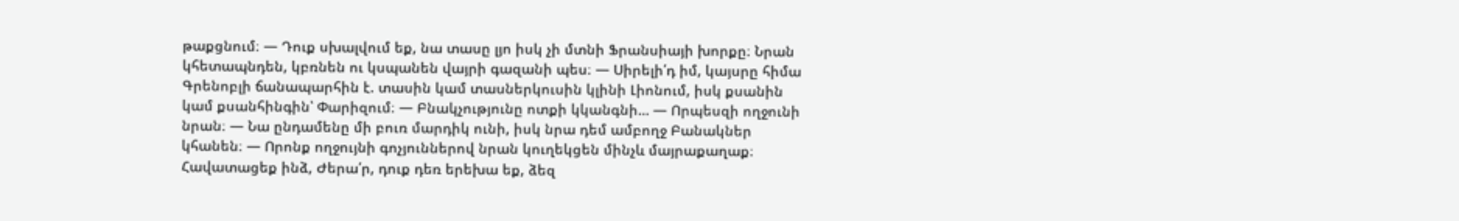թաքցնում։ — Դուք սխալվում եք, նա տասը լյո իսկ չի մտնի Ֆրանսիայի խորքը։ Նրան կհետապնդեն, կբռնեն ու կսպանեն վայրի գազանի պես։ — Սիրելի՛դ իմ, կայսրը հիմա Գրենոբլի ճանապարհին է. տասին կամ տասներկուսին կլինի Լիոնում, իսկ քսանին կամ քսանհինգին՝ Փարիզում։ — Բնակչությունը ոտքի կկանգնի… — Որպեսզի ողջունի նրան։ — Նա ընդամենը մի բուռ մարդիկ ունի, իսկ նրա դեմ ամբողջ Բանակներ կհանեն։ — Որոնք ողջույնի գոչյուններով նրան կուղեկցեն մինչև մայրաքաղաք։ Հավատացեք ինձ, Ժերա՛ր, դուք դեռ երեխա եք, ձեզ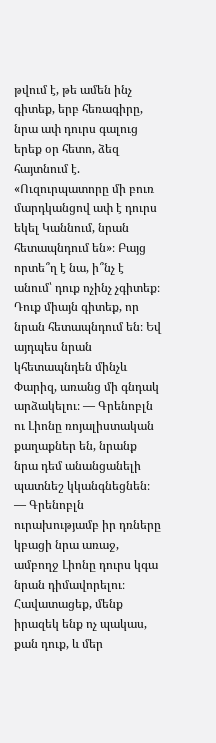թվում է, թե ամեն ինչ գիտեք, երբ հեռագիրը, նրա ափ դուրս գալուց երեք օր հետո, ձեզ հայտնում է. «Ուզուրպատորը մի բուռ մարդկանցով ափ է դուրս եկել Կաննում, նրան հետապնդում են»։ Բայց որտե՞ղ է նա, ի՞նչ է անում՝ դուք ոչինչ չգիտեք։ Դուք միայն գիտեք, որ նրան հետապնդում են։ Եվ այդպես նրան կհետապնդեն մինչև Փարիզ, առանց մի գնդակ արձակելու։ — Գրենոբլն ու Լիոնը ռոյալիստական քաղաքներ են, նրանք նրա դեմ անանցանելի պատնեշ կկանգնեցնեն։ — Գրենոբլն ուրախությամբ իր դռները կբացի նրա առաջ, ամբողջ Լիոնը դուրս կգա նրան դիմավորելու։ Հավատացեք, մենք իրազեկ ենք ոչ պակաս, քան դուք, և մեր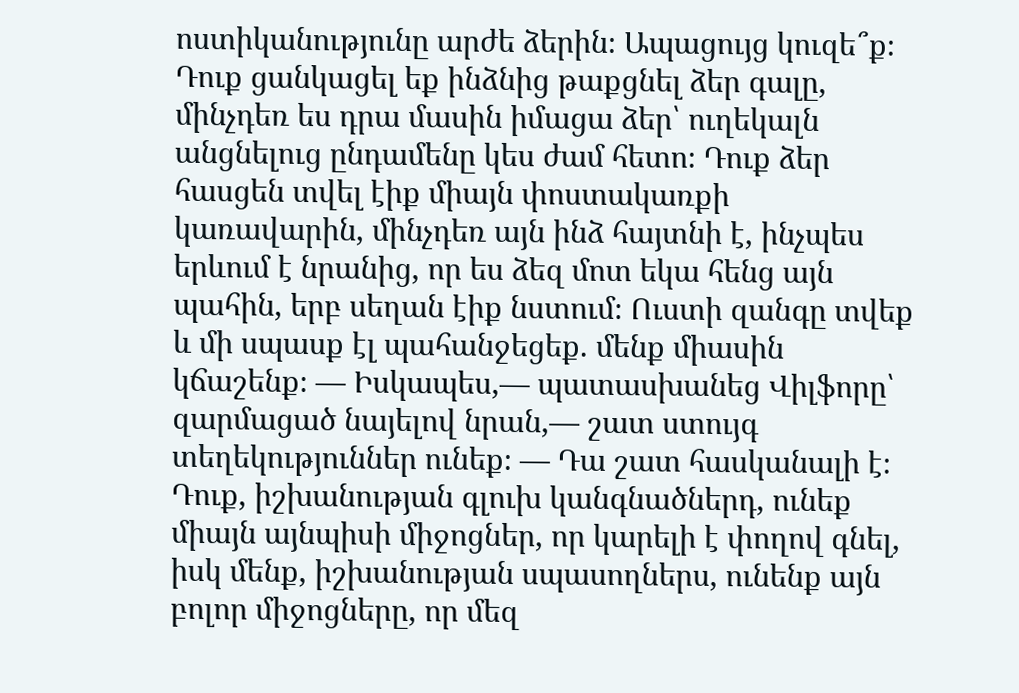ոստիկանությունը արժե ձերին։ Ապացույց կուզե՞ք։ Դուք ցանկացել եք ինձնից թաքցնել ձեր գալը, մինչդեռ ես դրա մասին իմացա ձեր՝ ուղեկալն անցնելուց ընդամենը կես ժամ հետո։ Դուք ձեր հասցեն տվել էիք միայն փոստակառքի կառավարին, մինչդեռ այն ինձ հայտնի է, ինչպես երևում է նրանից, որ ես ձեզ մոտ եկա հենց այն պահին, երբ սեղան էիք նստում։ Ուստի զանգը տվեք և մի սպասք էլ պահանջեցեք. մենք միասին կճաշենք։ — Իսկապես,— պատասխանեց Վիլֆորը՝ զարմացած նայելով նրան,— շատ ստույգ տեղեկություններ ունեք։ — Դա շատ հասկանալի է։ Դուք, իշխանության գլուխ կանգնածներդ, ունեք միայն այնպիսի միջոցներ, որ կարելի է փողով գնել, իսկ մենք, իշխանության սպասողներս, ունենք այն բոլոր միջոցները, որ մեզ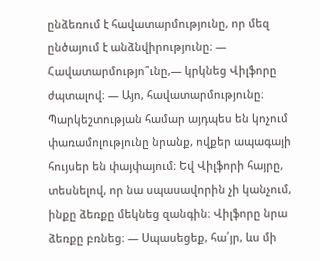ընձեռում է հավատարմությունը, որ մեզ ընծայում է անձնվիրությունը։ — Հավատարմությո՞ւնը,— կրկնեց Վիլֆորը ժպտալով։ — Այո, հավատարմությունը։ Պարկեշտության համար այդպես են կոչում փառամոլությունը նրանք, ովքեր ապագայի հույսեր են փայփայում։ Եվ Վիլֆորի հայրը, տեսնելով, որ նա սպասավորին չի կանչում, ինքը ձեռքը մեկնեց զանգին։ Վիլֆորը նրա ձեռքը բռնեց։ — Սպասեցեք, հա՛յր, ևս մի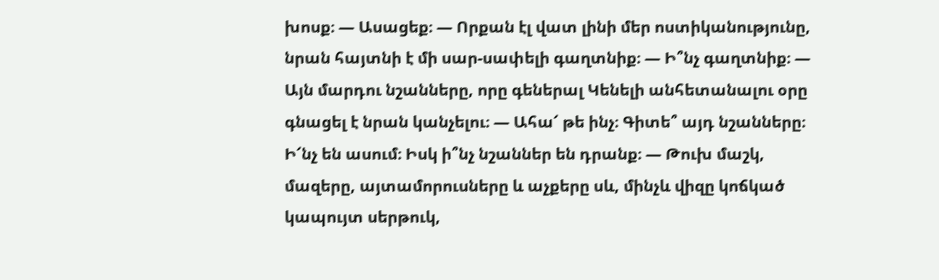խոսք։ — Ասացեք։ — Որքան էլ վատ լինի մեր ոստիկանությունը, նրան հայտնի է մի սար-սափելի գաղտնիք։ — Ի՞նչ գաղտնիք։ — Այն մարդու նշանները, որը գեներալ Կենելի անհետանալու օրը գնացել է նրան կանչելու։ — Ահա՜ թե ինչ։ Գիտե՞ այդ նշանները։ Ի՜նչ են ասում։ Իսկ ի՞նչ նշաններ են դրանք։ — Թուխ մաշկ, մազերը, այտամորուսները և աչքերը սև, մինչև վիզը կոճկած կապույտ սերթուկ,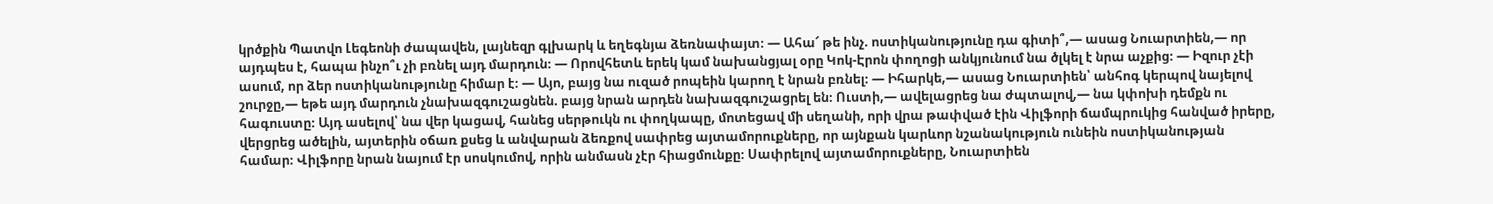կրծքին Պատվո Լեգեոնի ժապավեն, լայնեզր գլխարկ և եղեգնյա ձեռնափայտ։ — Ահա՜ թե ինչ. ոստիկանությունը դա գիտի՞,— ասաց Նուարտիեն,— որ այդպես է, հապա ինչո՞ւ չի բռնել այդ մարդուն։ — Որովհետև երեկ կամ նախանցյալ օրը Կոկ-Էրոն փողոցի անկյունում նա ծլկել է նրա աչքից։ — Իզուր չէի ասում, որ ձեր ոստիկանությունը հիմար է։ — Այո, բայց նա ուզած րոպեին կարող է նրան բռնել։ — Իհարկե,— ասաց Նուարտիեն՝ անհոգ կերպով նայելով շուրջը,— եթե այդ մարդուն չնախազգուշացնեն. բայց նրան արդեն նախազգուշացրել են։ Ուստի,— ավելացրեց նա ժպտալով,— նա կփոխի դեմքն ու հագուստը։ Այդ ասելով՝ նա վեր կացավ, հանեց սերթուկն ու փողկապը, մոտեցավ մի սեղանի, որի վրա թափված էին Վիլֆորի ճամպրուկից հանված իրերը, վերցրեց ածելին, այտերին օճառ քսեց և անվարան ձեռքով սափրեց այտամորուքները, որ այնքան կարևոր նշանակություն ունեին ոստիկանության համար։ Վիլֆորը նրան նայում էր սոսկումով, որին անմասն չէր հիացմունքը։ Սափրելով այտամորուքները, Նուարտիեն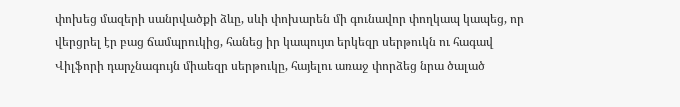փոխեց մազերի սանրվածքի ձևը, սևի փոխարեն մի գունավոր փողկապ կապեց, որ վերցրել էր բաց ճամպրուկից, հանեց իր կապույտ երկեզր սերթուկն ու հագավ Վիլֆորի դարչնագույն միաեզր սերթուկը, հայելու առաջ փորձեց նրա ծալած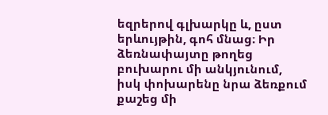եզրերով գլխարկը և, ըստ երևույթին, գոհ մնաց։ Իր ձեռնափայտը թողեց բուխարու մի անկյունում, իսկ փոխարենը նրա ձեռքում քաշեց մի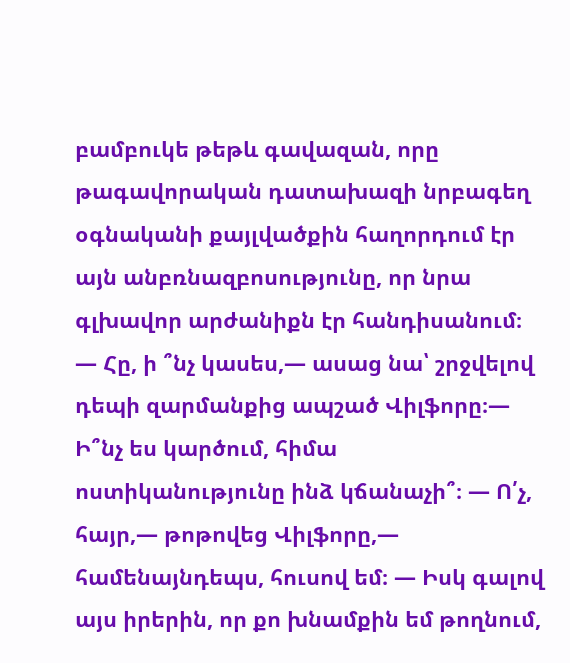բամբուկե թեթև գավազան, որը թագավորական դատախազի նրբագեղ օգնականի քայլվածքին հաղորդում էր այն անբռնազբոսությունը, որ նրա գլխավոր արժանիքն էր հանդիսանում։ — Հը, ի ՞նչ կասես,— ասաց նա՝ շրջվելով դեպի զարմանքից ապշած Վիլֆորը։— Ի՞նչ ես կարծում, հիմա ոստիկանությունը ինձ կճանաչի՞։ — Ո՛չ, հայր,— թոթովեց Վիլֆորը,— համենայնդեպս, հուսով եմ։ ― Իսկ գալով այս իրերին, որ քո խնամքին եմ թողնում,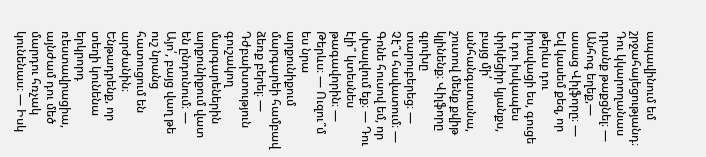ապավինում եմ շրջահայեցությանդ։ Դու կկարողանաս դրանք թաքցնել։ ― Անհոգ եղեք,― ասաց Վիլֆորը։ ― Եվ կասեմ քեզ, որ թերևս դու իրավացի ես, գուցե և դու իսկապես փրկեցիր կյանքս, բայց մի՛ անհանգստանա, շուտով մենք քվիթ կլինենք։ Վիլֆորը գլուխը տարուբերեց։ ― Չէ՞ս հավատում։ ― Գոնե հուսով եմ, որ սխալվում եք։ ― Դու էլի՞ կտեսնես թագավորին։ ― Թերևս։ ― Ուզու՞մ ես նրա արքունիքում մարգարեի համբավ ձեռք բերել։ ― Դժբախտություն գուշակող մարգարեներին արքունիքում վատ են ընդունում։ ― Այո՛, բայց վաղ թե ուշ նրանց հատուցում են արժանին։ Ենթադրենք, որ տեղի կունենա երկրորդ ռեստավրացիա, այնժամ դու մեծ մարդու հռչակ կունենաս։ ― Իսկ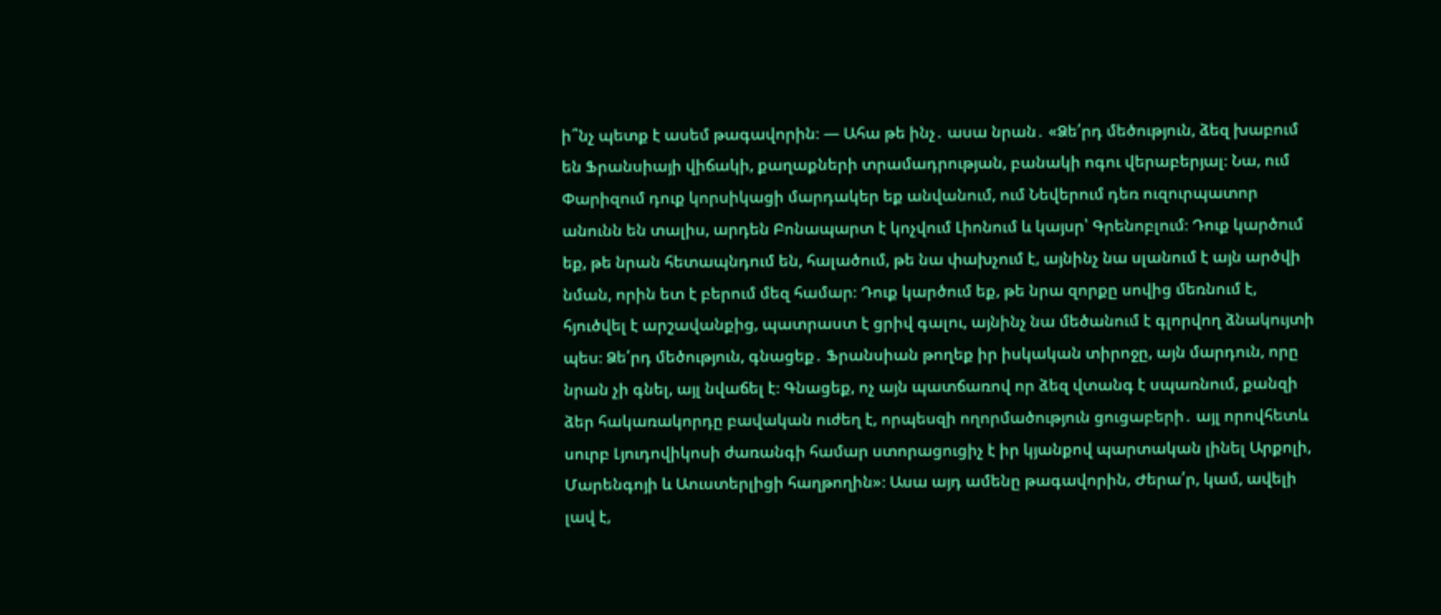ի՞նչ պետք է ասեմ թագավորին։ ― Ահա թե ինչ․ ասա նրան․ «Ձե՛րդ մեծություն, ձեզ խաբում են Ֆրանսիայի վիճակի, քաղաքների տրամադրության, բանակի ոգու վերաբերյալ։ Նա, ում Փարիզում դուք կորսիկացի մարդակեր եք անվանում, ում Նեվերում դեռ ուզուրպատոր անունն են տալիս, արդեն Բոնապարտ է կոչվում Լիոնում և կայսր՝ Գրենոբլում։ Դուք կարծում եք, թե նրան հետապնդում են, հալածում, թե նա փախչում է, այնինչ նա սլանում է այն արծվի նման, որին ետ է բերում մեզ համար։ Դուք կարծում եք, թե նրա զորքը սովից մեռնում է, հյուծվել է արշավանքից, պատրաստ է ցրիվ գալու, այնինչ նա մեծանում է գլորվող ձնակույտի պես։ Ձե՛րդ մեծություն, գնացեք․ Ֆրանսիան թողեք իր իսկական տիրոջը, այն մարդուն, որը նրան չի գնել, այլ նվաճել է։ Գնացեք, ոչ այն պատճառով որ ձեզ վտանգ է սպառնում, քանզի ձեր հակառակորդը բավական ուժեղ է, որպեսզի ողորմածություն ցուցաբերի․ այլ որովհետև սուրբ Լյուդովիկոսի ժառանգի համար ստորացուցիչ է իր կյանքով պարտական լինել Արքոլի, Մարենգոյի և Աուստերլիցի հաղթողին»։ Ասա այդ ամենը թագավորին, Ժերա՛ր, կամ, ավելի լավ է,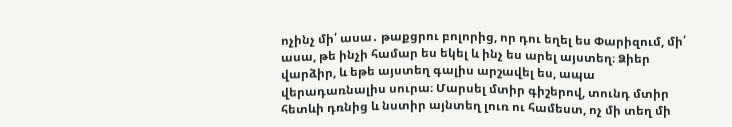ոչինչ մի՛ ասա․ թաքցրու բոլորից, որ դու եղել ես Փարիզում, մի՛ ասա, թե ինչի համար ես եկել և ինչ ես արել այստեղ։ Ձիեր վարձիր, և եթե այստեղ գալիս արշավել ես, ապա վերադառնալիս սուրա։ Մարսել մտիր գիշերով, տունդ մտիր հետևի դռնից և նստիր այնտեղ լուռ ու համեստ, ոչ մի տեղ մի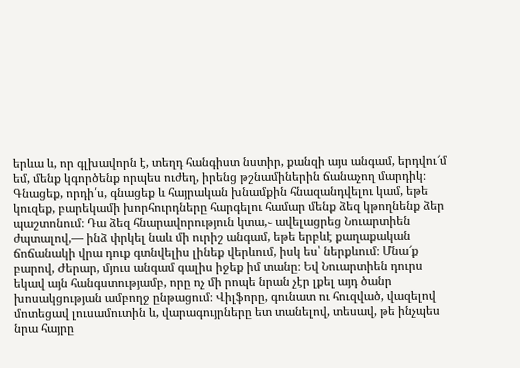երևա և, որ գլխավորն է, տեղդ հանգիստ նստիր, քանզի այս անգամ, երդվու՜մ եմ, մենք կգործենք որպես ուժեղ, իրենց թշնամիներին ճանաչող մարդիկ։ Գնացեք, որդի՛ս, գնացեք և հայրական խնամքին հնազանդվելու կամ, եթե կուզեք, բարեկամի խորհուրդները հարգելու համար մենք ձեզ կթողնենք ձեր պաշտոնում։ Դա ձեզ հնարավորություն կտա,֊ ավելացրեց Նուարտիեն ժպտալով,― ինձ փրկել նաև մի ուրիշ անգամ, եթե երբևէ քաղաքական ճոճանակի վրա դուք գտնվելիս լինեք վերևում, իսկ ես՝ ներքևում։ Մնա՜ք բարով, Ժերար, մյուս անգամ գալիս իջեք իմ տանը։ Եվ Նուարտիեն դուրս եկավ այն հանգստությամբ, որը ոչ մի րոպե նրան չէր լքել այդ ծանր խոսակցության ամբողջ ընթացում։ Վիլֆորը, գունատ ու հուզված, վազելով մոտեցավ լուսամուտին և, վարագույրները ետ տանելով, տեսավ, թե ինչպես նրա հայրը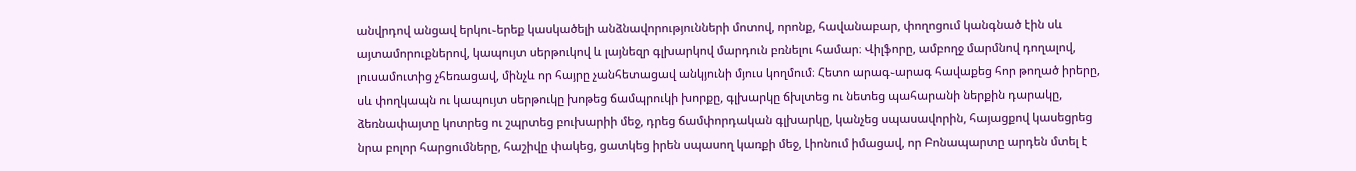անվրդով անցավ երկու֊երեք կասկածելի անձնավորությունների մոտով, որոնք, հավանաբար, փողոցում կանգնած էին սև այտամորուքներով, կապույտ սերթուկով և լայնեզր գլխարկով մարդուն բռնելու համար։ Վիլֆորը, ամբողջ մարմնով դողալով, լուսամուտից չհեռացավ, մինչև որ հայրը չանհետացավ անկյունի մյուս կողմում։ Հետո արագ֊արագ հավաքեց հոր թողած իրերը, սև փողկապն ու կապույտ սերթուկը խոթեց ճամպրուկի խորքը, գլխարկը ճխլտեց ու նետեց պահարանի ներքին դարակը, ձեռնափայտը կոտրեց ու շպրտեց բուխարիի մեջ, դրեց ճամփորդական գլխարկը, կանչեց սպասավորին, հայացքով կասեցրեց նրա բոլոր հարցումները, հաշիվը փակեց, ցատկեց իրեն սպասող կառքի մեջ, Լիոնում իմացավ, որ Բոնապարտը արդեն մտել է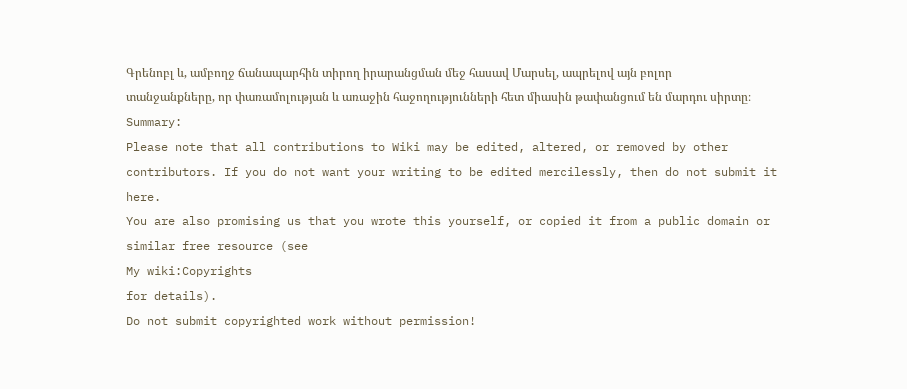Գրենոբլ և, ամբողջ ճանապարհին տիրող իրարանցման մեջ հասավ Մարսել, ապրելով այն բոլոր տանջանքները, որ փառամոլության և առաջին հաջողությունների հետ միասին թափանցում են մարդու սիրտը։
Summary:
Please note that all contributions to Wiki may be edited, altered, or removed by other contributors. If you do not want your writing to be edited mercilessly, then do not submit it here.
You are also promising us that you wrote this yourself, or copied it from a public domain or similar free resource (see
My wiki:Copyrights
for details).
Do not submit copyrighted work without permission!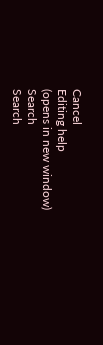Cancel
Editing help
(opens in new window)
Search
Search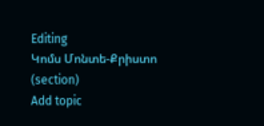Editing
Կոմս Մոնտե-Քրիստո
(section)
Add topic